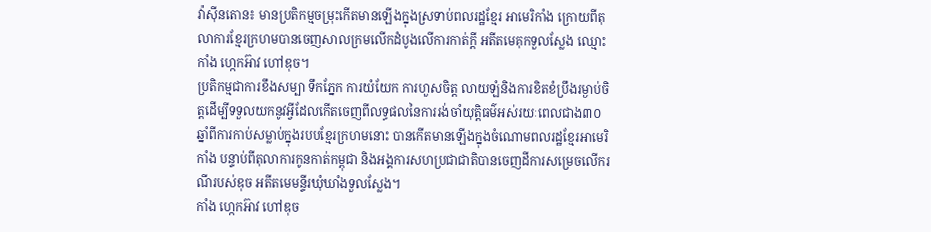វ៉ាស៊ីនតោន៖ មានប្រតិកម្មចម្រុះកើតមានឡើងក្នុងស្រទាប់ពលរដ្ឋខ្មែរ អាមេរិកាំង ក្រោយពីតុលាការខ្មែរក្រហមបានចេញសាលក្រមលើកដំបូងលើការកាត់ក្តី អតីតមេគុកទួលស្លែង ឈ្មោះកាំង ហ្កេកអ៊ាវ ហៅឌុច។
ប្រតិកម្មជាការខឹងសម្បា ទឹកភ្នែក ការយំយែក ការហួសចិត្ត លាយឡំនិងការខិតខំប្រឹងរម្ងាប់ចិត្តដើម្បីទទួលយកនូវអ្វីដែលកើតចេញពីលទ្ធផលនៃការរង់ចាំយុត្តិធម៌អស់រយៈពេលជាង៣០ឆ្នាំពីការកាប់សម្លាប់ក្នុងរបបខ្មែរក្រហមនោះ បានកើតមានឡើងក្នុងចំណោមពលរដ្ឋខ្មែរអាមេរិកាំង បន្ទាប់ពីតុលាការកូនកាត់កម្ពុជា និងអង្គការសហប្រជាជាតិបានចេញដីការសម្រេចលើករណីរបស់ឌុច អតីតមេមន្ទីរឃុំឃាំងទួលស្លែង។
កាំង ហ្កេកអ៊ាវ ហៅឌុច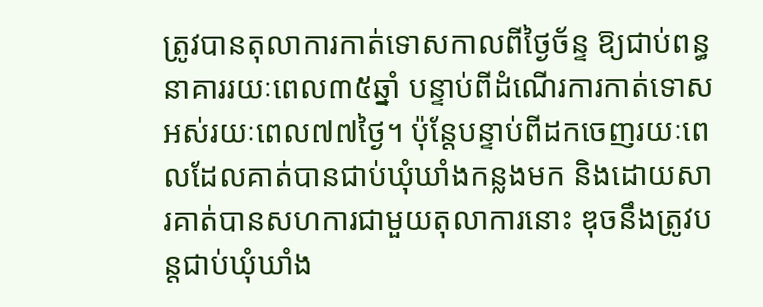ត្រូវបានតុលាការកាត់ទោសកាលពីថ្ងៃច័ន្ទ ឱ្យជាប់ពន្ធនាគាររយៈពេល៣៥ឆ្នាំ បន្ទាប់ពីដំណើរការកាត់ទោសអស់រយៈពេល៧៧ថ្ងៃ។ ប៉ុន្តែបន្ទាប់ពីដកចេញរយៈពេលដែលគាត់បានជាប់ឃុំឃាំងកន្លងមក និងដោយសារគាត់បានសហការជាមួយតុលាការនោះ ឌុចនឹងត្រូវបន្តជាប់ឃុំឃាំង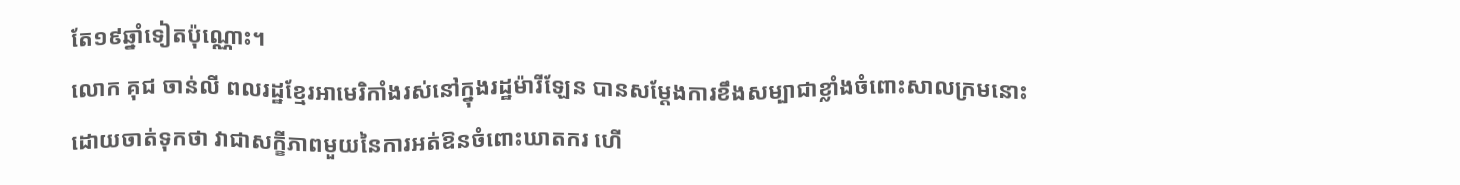តែ១៩ឆ្នាំទៀតប៉ុណ្ណោះ។
លោក គុជ ចាន់លី ពលរដ្ឋខ្មែរអាមេរិកាំងរស់នៅក្នុងរដ្ឋម៉ារីឡែន បានសម្តែងការខឹងសម្បាជាខ្លាំងចំពោះសាលក្រមនោះ ដោយចាត់ទុកថា វាជាសក្ខីភាពមួយនៃការអត់ឱនចំពោះឃាតករ ហើ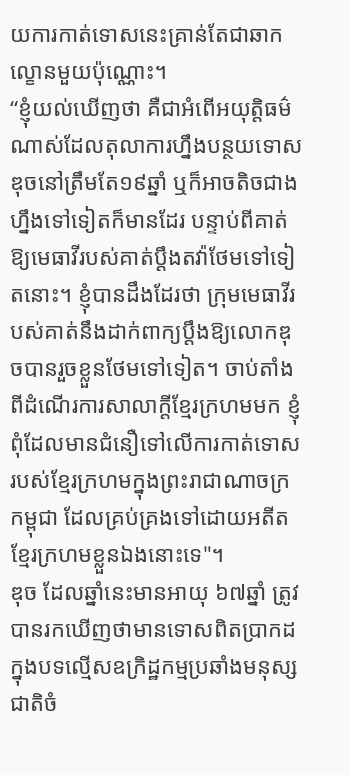យការកាត់ទោសនេះគ្រាន់តែជាឆាកល្ខោនមួយប៉ុណ្ណោះ។
“ខ្ញុំយល់ឃើញថា គឺជាអំពើអយុត្តិធម៌ណាស់ដែលតុលាការហ្នឹងបន្ថយទោសឌុចនៅត្រឹមតែ១៩ឆ្នាំ ឬក៏អាចតិចជាងហ្នឹងទៅទៀតក៏មានដែរ បន្ទាប់ពីគាត់ឱ្យមេធាវីរបស់គាត់ប្តឹងតវ៉ាថែមទៅទៀតនោះ។ ខ្ញុំបានដឹងដែរថា ក្រុមមេធាវីរបស់គាត់នឹងដាក់ពាក្យប្តឹងឱ្យលោកឌុចបានរួចខ្លួនថែមទៅទៀត។ ចាប់តាំងពីដំណើរការសាលាក្តីខ្មែរក្រហមមក ខ្ញុំពុំដែលមានជំនឿទៅលើការកាត់ទោសរបស់ខ្មែរក្រហមក្នុងព្រះរាជាណាចក្រកម្ពុជា ដែលគ្រប់គ្រងទៅដោយអតីតខ្មែរក្រហមខ្លួនឯងនោះទេ"។
ឌុច ដែលឆ្នាំនេះមានអាយុ ៦៧ឆ្នាំ ត្រូវបានរកឃើញថាមានទោសពិតប្រាកដក្នុងបទល្មើសឧក្រិដ្ឋកម្មប្រឆាំងមនុស្សជាតិចំ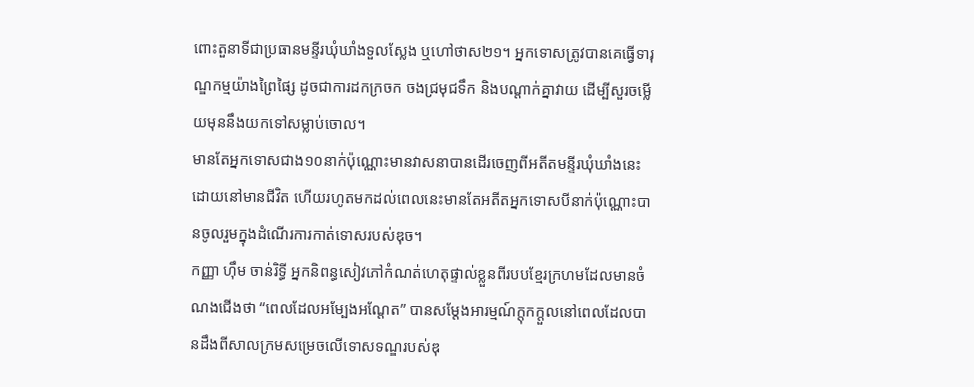ពោះតួនាទីជាប្រធានមន្ទីរឃុំឃាំងទួលស្លែង ឬហៅថាស២១។ អ្នកទោសត្រូវបានគេធ្វើទារុណ្ឌកម្មយ៉ាងព្រៃផ្សៃ ដូចជាការដកក្រចក ចងជ្រមុជទឹក និងបណ្តាក់គ្នាវាយ ដើម្បីសួរចម្លើយមុននឹងយកទៅសម្លាប់ចោល។
មានតែអ្នកទោសជាង១០នាក់ប៉ុណ្ណោះមានវាសនាបានដើរចេញពីអតីតមន្ទីរឃុំឃាំងនេះដោយនៅមានជីវិត ហើយរហូតមកដល់ពេលនេះមានតែអតីតអ្នកទោសបីនាក់ប៉ុណ្ណោះបានចូលរួមក្នុងដំណើរការកាត់ទោសរបស់ឌុច។
កញ្ញា ហ៊ឹម ចាន់រិទ្ធី អ្នកនិពន្ធសៀវភៅកំណត់ហេតុផ្ទាល់ខ្លួនពីរបបខ្មែរក្រហមដែលមានចំណងជើងថា “ពេលដែលអម្បែងអណ្តែត” បានសម្តែងអារម្មណ៍ក្តុកក្តួលនៅពេលដែលបានដឹងពីសាលក្រមសម្រេចលើទោសទណ្ឌរបស់ឌុ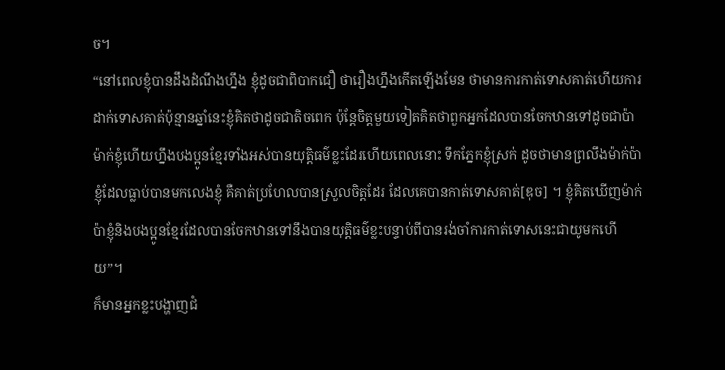ច។
“នៅពេលខ្ញុំបានដឹងដំណឹងហ្នឹង ខ្ញុំដូចជាពិបាកជឿ ថារឿងហ្នឹងកើតឡើងមែន ថាមានការកាត់ទោសគាត់ហើយការដាក់ទោសគាត់ប៉ុន្មានឆ្នាំនេះខ្ញុំគិតថាដូចជាតិចពេក ប៉ុន្តែចិត្តមួយទៀតគិតថាពួកអ្នកដែលបានចែកឋានទៅដូចជាប៉ាម៉ាក់ខ្ញុំហើយហ្នឹងបងប្អូនខ្មែរទាំងអស់បានយុត្តិធម៌ខ្លះដែរហើយពេលនោះ ទឹកភ្នែកខ្ញុំស្រក់ ដូចថាមានព្រលឹងម៉ាក់ប៉ាខ្ញុំដែលធ្លាប់បានមកលេងខ្ញុំ គឺគាត់ប្រហែលបានស្រួលចិត្តដែរ ដែលគេបានកាត់ទោសគាត់[ឌុច] ។ ខ្ញុំគិតឃើញម៉ាក់ប៉ាខ្ញុំនិងបងប្អូនខ្មែរដែលបានចែកឋានទៅនឹងបានយុត្តិធម៌ខ្លះបន្ទាប់ពីបានរង់ចាំការកាត់ទោសនេះជាយូមកហើយ”។
ក៏មានអ្នកខ្លះបង្ហាញជំ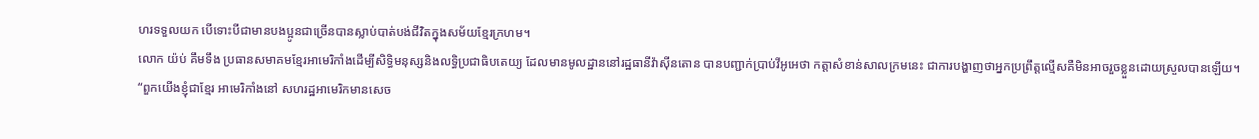ហរទទួលយក បើទោះបីជាមានបងប្អូនជាច្រើនបានស្លាប់បាត់បង់ជីវិតក្នុងសម័យខ្មែរក្រហម។
លោក យ៉ប់ គឹមទឹង ប្រធានសមាគមខ្មែរអាមេរិកាំងដើម្បីសិទ្ធិមនុស្សនិងលទ្ធិប្រជាធិបតេយ្យ ដែលមានមូលដ្ឋាននៅរដ្ឋធានីវ៉ាស៊ីនតោន បានបញ្ជាក់ប្រាប់វីអូអេថា កត្តាសំខាន់សាលក្រមនេះ ជាការបង្ហាញថាអ្នកប្រព្រឹត្តល្មើសគឺមិនអាចរួចខ្លួនដោយស្រួលបានឡើយ។
“ពួកយើងខ្ញុំជាខ្មែរ អាមេរិកាំងនៅ សហរដ្ឋអាមេរិកមានសេច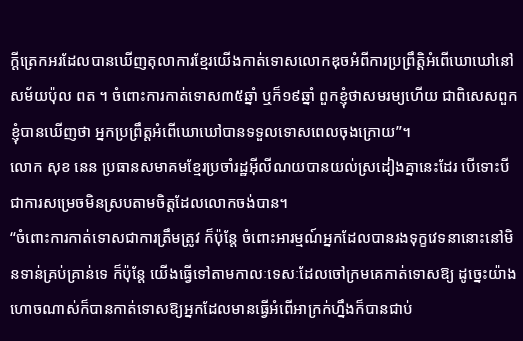ក្តីត្រេកអរដែលបានឃើញតុលាការខ្មែរយើងកាត់ទោសលោកឌុចអំពីការប្រព្រឹត្តិអំពើឃោឃៅនៅសម័យប៉ុល ពត ។ ចំពោះការកាត់ទោស៣៥ឆ្នាំ ឬក៏១៩ឆ្នាំ ពួកខ្ញុំថាសមរម្យហើយ ជាពិសេសពួកខ្ញុំបានឃើញថា អ្នកប្រព្រឹត្តអំពើឃោឃៅបានទទួលទោសពេលចុងក្រោយ”។
លោក សុខ នេន ប្រធានសមាគមខ្មែរប្រចាំរដ្ឋអ៊ីលីណយបានយល់ស្រដៀងគ្នានេះដែរ បើទោះបីជាការសម្រេចមិនស្របតាមចិត្តដែលលោកចង់បាន។
“ចំពោះការកាត់ទោសជាការត្រឹមត្រូវ ក៏ប៉ុន្តែ ចំពោះអារម្មណ៍អ្នកដែលបានរងទុក្ខវេទនានោះនៅមិនទាន់គ្រប់គ្រាន់ទេ ក៏ប៉ុន្តែ យើងធ្វើទៅតាមកាលៈទេសៈដែលចៅក្រមគេកាត់ទោសឱ្យ ដូច្នេះយ៉ាងហោចណាស់ក៏បានកាត់ទោសឱ្យអ្នកដែលមានធ្វើអំពើអាក្រក់ហ្នឹងក៏បានជាប់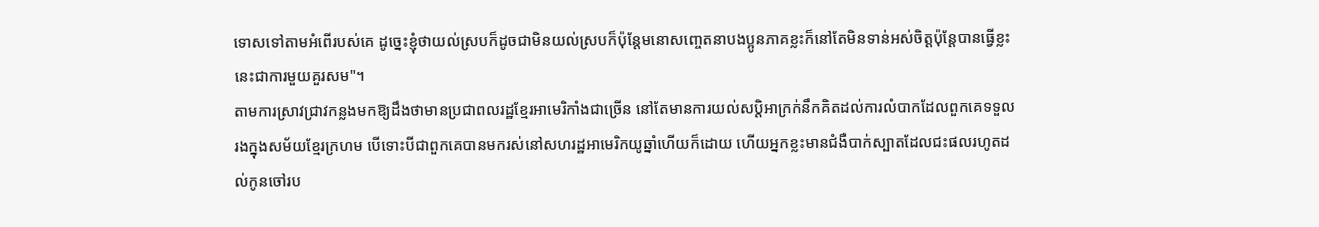ទោសទៅតាមអំពើរបស់គេ ដូច្នេះខ្ញុំថាយល់ស្របក៏ដូចជាមិនយល់ស្របក៏ប៉ុន្តែមនោសញ្ចេតនាបងប្អូនភាគខ្លះក៏នៅតែមិនទាន់អស់ចិត្តប៉ុន្តែបានធ្វើខ្លះនេះជាការមួយគួរសម"។
តាមការស្រាវជ្រាវកន្លងមកឱ្យដឹងថាមានប្រជាពលរដ្ឋខ្មែរអាមេរិកាំងជាច្រើន នៅតែមានការយល់សប្តិអាក្រក់នឹកគិតដល់ការលំបាកដែលពួកគេទទួលរងក្នុងសម័យខ្មែរក្រហម បើទោះបីជាពួកគេបានមករស់នៅសហរដ្ឋអាមេរិកយូឆ្នាំហើយក៏ដោយ ហើយអ្នកខ្លះមានជំងឺបាក់ស្បាតដែលជះផលរហូតដល់កូនចៅរប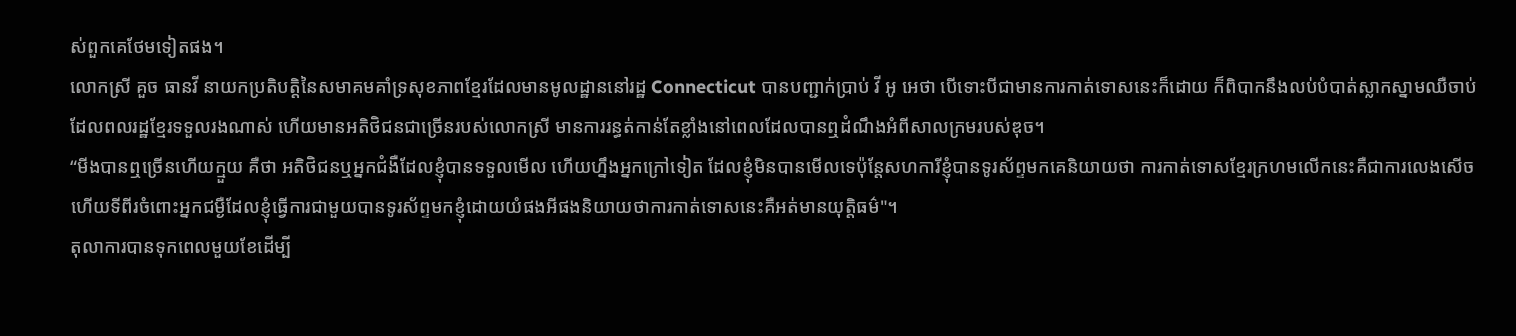ស់ពួកគេថែមទៀតផង។
លោកស្រី គួច ធានវី នាយកប្រតិបត្តិនៃសមាគមគាំទ្រសុខភាពខ្មែរដែលមានមូលដ្ឋាននៅរដ្ឋ Connecticut បានបញ្ជាក់ប្រាប់ វី អូ អេថា បើទោះបីជាមានការកាត់ទោសនេះក៏ដោយ ក៏ពិបាកនឹងលប់បំបាត់ស្លាកស្នាមឈឺចាប់ដែលពលរដ្ឋខ្មែរទទួលរងណាស់ ហើយមានអតិថិជនជាច្រើនរបស់លោកស្រី មានការរន្ធត់កាន់តែខ្លាំងនៅពេលដែលបានឮដំណឹងអំពីសាលក្រមរបស់ឌុច។
“មីងបានឮច្រើនហើយក្មួយ គឺថា អតិថិជនឬអ្នកជំងឺដែលខ្ញុំបានទទួលមើល ហើយហ្នឹងអ្នកក្រៅទៀត ដែលខ្ញុំមិនបានមើលទេប៉ុន្តែសហការីខ្ញុំបានទូរស័ព្ទមកគេនិយាយថា ការកាត់ទោសខ្មែរក្រហមលើកនេះគឺជាការលេងសើច ហើយទីពីរចំពោះអ្នកជម្ងឺដែលខ្ញុំធ្វើការជាមួយបានទូរស័ព្ទមកខ្ញុំដោយយំផងអីផងនិយាយថាការកាត់ទោសនេះគឺអត់មានយុត្តិធម៌"។
តុលាការបានទុកពេលមួយខែដើម្បី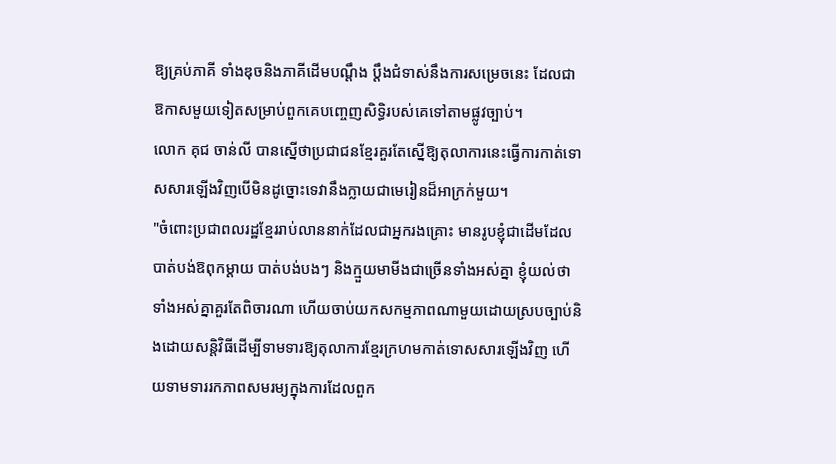ឱ្យគ្រប់ភាគី ទាំងឌុចនិងភាគីដើមបណ្តឹង ប្តឹងជំទាស់នឹងការសម្រេចនេះ ដែលជាឱកាសមួយទៀតសម្រាប់ពួកគេបញ្ចេញសិទ្ធិរបស់គេទៅតាមផ្លូវច្បាប់។
លោក គុជ ចាន់លី បានស្នើថាប្រជាជនខ្មែរគួរតែស្នើឱ្យតុលាការនេះធ្វើការកាត់ទោសសារឡើងវិញបើមិនដូច្នោះទេវានឹងក្លាយជាមេរៀនដ៏អាក្រក់មួយ។
"ចំពោះប្រជាពលរដ្ឋខ្មែររាប់លាននាក់ដែលជាអ្នករងគ្រោះ មានរូបខ្ញុំជាដើមដែលបាត់បង់ឱពុកម្តាយ បាត់បង់បងៗ និងក្មួយមាមីងជាច្រើនទាំងអស់គ្នា ខ្ញុំយល់ថាទាំងអស់គ្នាគួរតែពិចារណា ហើយចាប់យកសកម្មភាពណាមួយដោយស្របច្បាប់និងដោយសន្តិវិធីដើម្បីទាមទារឱ្យតុលាការខ្មែរក្រហមកាត់ទោសសារឡើងវិញ ហើយទាមទាររកភាពសមរម្យក្នុងការដែលពួក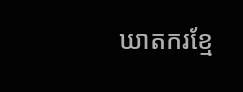ឃាតករខ្មែ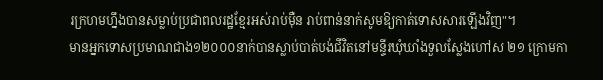រក្រហមហ្នឹងបានសម្លាប់ប្រជាពលរដ្ឋខ្មែរអស់រាប់ម៉ឺន រាប់ពាន់នាក់សូមឱ្យកាត់ទោសសារឡើងវិញ"។
មានអ្នកទោសប្រមាណជាង១២០០០នាក់បានស្លាប់បាត់បង់ជីវិតនៅមន្ទីរឃុំឃាំងទួលស្លែងហៅស ២១ ក្រោមកា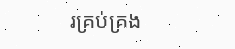រគ្រប់គ្រង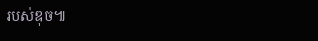របស់ឌុច៕